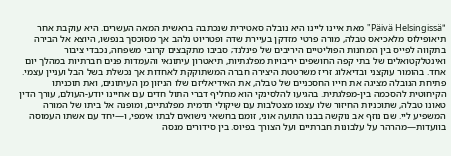"Päivä Helsingissä" מאת איינו ליינו היא נובלה סאטירית שנכתבה בראשית המאה העשרים. היא עוקבת אחר תיאופילוס מלאכיאס טבלה, מורה פרטי מזדקן בעיירת שדה ופטריוט נלהב אך מסוכסך בנפשו, היוצא אל הבירה בתקווה לפייס בין המחנות הפוליטיים היריבים של פינלנד; סביבו מתקבצים קרובי משפחה, נכבדי ציבור ואינטלקטואלים של בתי קפה החושפים יריבויות מפלגתיות, תיאטרון עיתונאי והעמדות פנים חברתיות במהלך יום אחד. בהומור עוקצני ובדיאלוג זריז משרטטת היצירה חברה המשתוקקת לאחדות אך נכשלת בשל הבל ועניין עצמי. פתיחת הנובלה מציגה את חייו החסכניים של טבלה, את האידיאליזם שלו הניזון מן העיתונים, ואת תוכניתו הקיחוטית להסכמה בין-מפלגתית. בהגיעו להלסינקי הוא מחליף דברי התול חדים עם אחיינו יודע-העולם, עורך הדין טאונו טבלה, שתוכניות החיזור שלו עצמו מצטלבות עם שיקולי תדמית מפלגתיים, ומופנה אל ביתו של המורה המשפיע ליי. שם נוזף אב נוקשה בבנו התועה אוני, זומם בחשאי נישואים לבתו אימפי, ו—יחד עם אשתו העמוסה בוועדות—מהרהר על עלבונות חברתיים ועל הצורך בפיוס. בין סידורים מנסה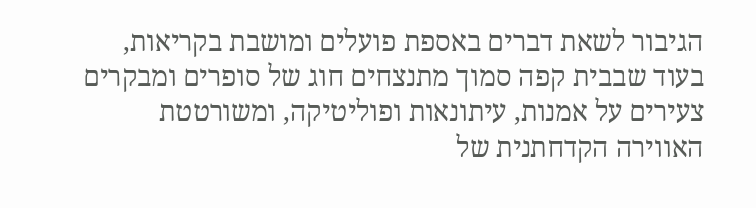הגיבור לשאת דברים באספת פועלים ומושבת בקריאות, בעוד שבבית קפה סמוך מתנצחים חוג של סופרים ומבקרים צעירים על אמנות, עיתונאות ופוליטיקה, ומשורטטת האווירה הקדחתנית של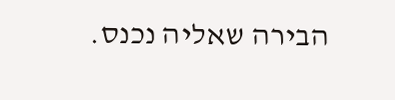הבירה שאליה נכנס.